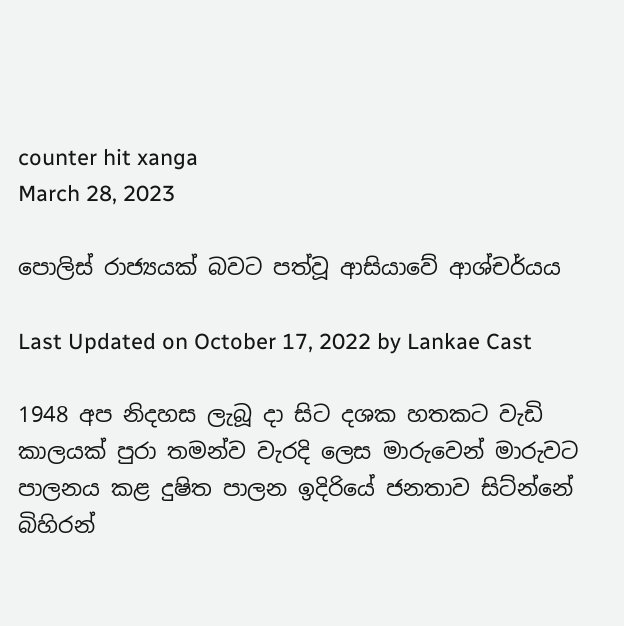counter hit xanga
March 28, 2023

පොලිස් රාජ්‍යයක් බවට පත්වූ ආසියාවේ ආශ්චර්යය

Last Updated on October 17, 2022 by Lankae Cast

1948 අප නිදහස ලැබූ දා සිට දශක හතකට වැඩි කාලයක් පුරා තමන්ව වැරදි ලෙස මාරුවෙන් මාරුවට පාලනය කළ දුෂිත පාලන ඉදිරියේ ජනතාව සිට්න්නේ බිහිරන්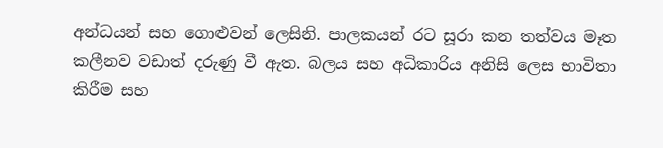අන්ධයන් සහ ගොළුවන් ලෙසිනි. පාලකයන් රට සූරා කන තත්වය මෑත කලීනව වඩාත් දරුණු වී ඇත. බලය සහ අධිකාරිය අනිසි ලෙස භාවිතා කිරීම සහ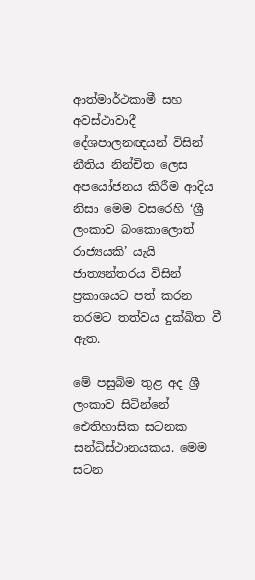ආත්මාර්ථකාමී සහ අවස්ථාවාදී දේශපාලනඥයන් විසින් නීතිය නින්චිත ලෙස අපයෝජනය කිරීම ආදිය නිසා මෙම වසරෙහි ‘ශ්‍රී ලංකාව බංකොලොත් රාජ්‍යයකි’ යැයි ජාත්‍යන්තරය විසින් ප්‍රකාශයට පත් කරන තරමට තත්වය දුක්ඛිත වී ඇත.

මේ පසුබිම තුළ අද ශ්‍රී ලංකාව සිටින්නේ ඓතිහාසික සටනක සන්ධිස්ථානයකය. මෙම සටන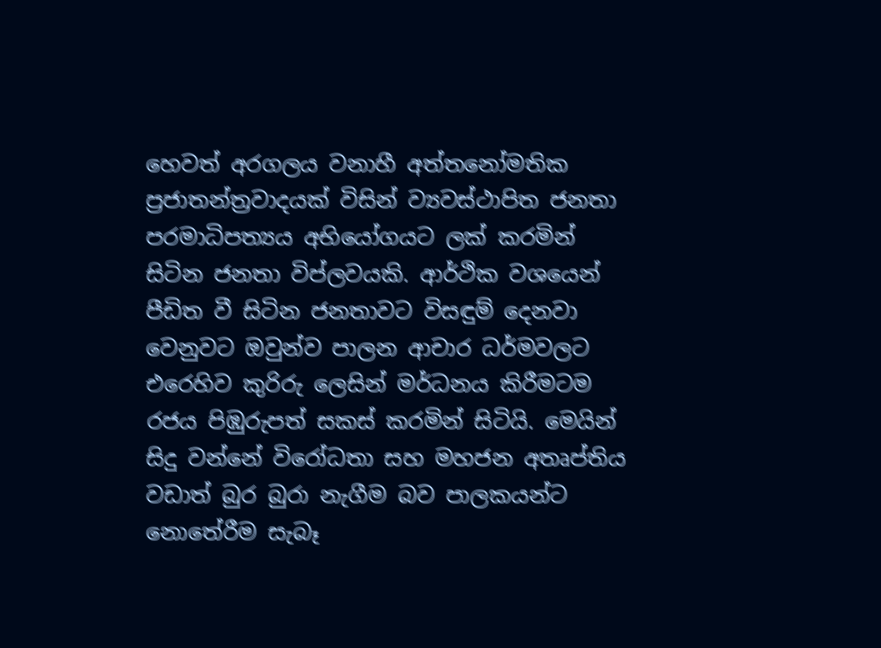හෙවත් අරගලය වනාහී අත්තනෝමතික ප්‍රජාතන්ත්‍රවාදයක් විසින් ව්‍යවස්ථාපිත ජනතා පරමාධිපත්‍යය අභියෝගයට ලක් කරමින් සිටින ජනතා විප්ලවයකි. ආර්ථික වශයෙන් පීඩිත වී සිටින ජනතාවට විසඳුම් දෙනවා වෙනුවට ඔවුන්ව පාලන ආචාර ධර්මවලට එරෙහිව කුරිරු ලෙසින් මර්ධනය කිරීමටම රජය පිඹුරුපත් සකස් කරමින් සිටියි. මෙයින් සිදු වන්නේ විරෝධතා සහ මහජන අතෘප්තිය වඩාත් බුර බුරා නැගීම බව පාලකයන්ට නොතේරීම සැබෑ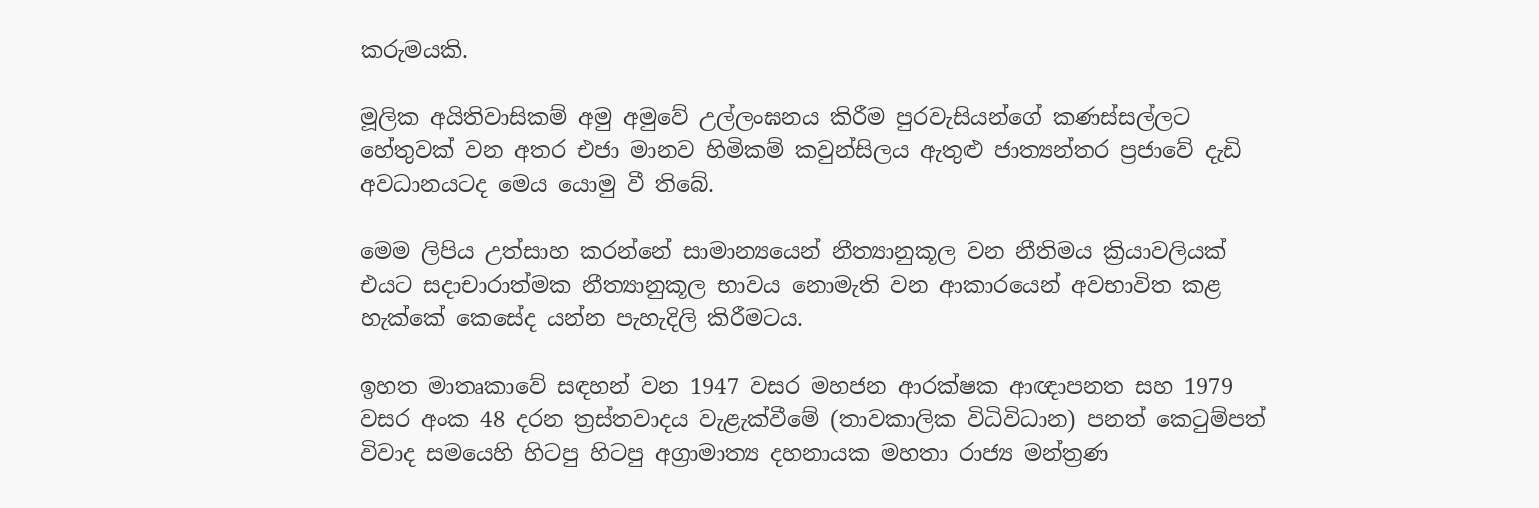කරුමයකි.

මූලික අයිතිවාසිකම් අමු අමුවේ උල්ලංඝනය කිරීම පුරවැසියන්ගේ කණස්සල්ලට හේතුවක් වන අතර එජා මානව හිමිකම් කවුන්සිලය ඇතුළු ජාත්‍යන්තර ප්‍රජාවේ දැඩි අවධානයටද මෙය යොමු වී තිබේ.

මෙම ලිපිය උත්සාහ කරන්නේ සාමාන්‍යයෙන් නීත්‍යානුකූල වන නීතිමය ක්‍රියාවලියක් එයට සදාචාරාත්මක නීත්‍යානුකූල භාවය නොමැති වන ආකාරයෙන් අවභාවිත කළ හැක්කේ කෙසේද යන්න පැහැදිලි කිරීමටය.

ඉහත මාතෘකාවේ සඳහන් වන 1947 වසර මහජන ආරක්ෂක ආඥාපනත සහ 1979 වසර අංක 48 දරන ත්‍රස්තවාදය වැළැක්වීමේ (තාවකාලික විධිවිධාන) පනත් කෙටුම්පත් විවාද සමයෙහි හිටපු හිටපු අග්‍රාමාත්‍ය දහනායක මහතා රාජ්‍ය මන්ත්‍රණ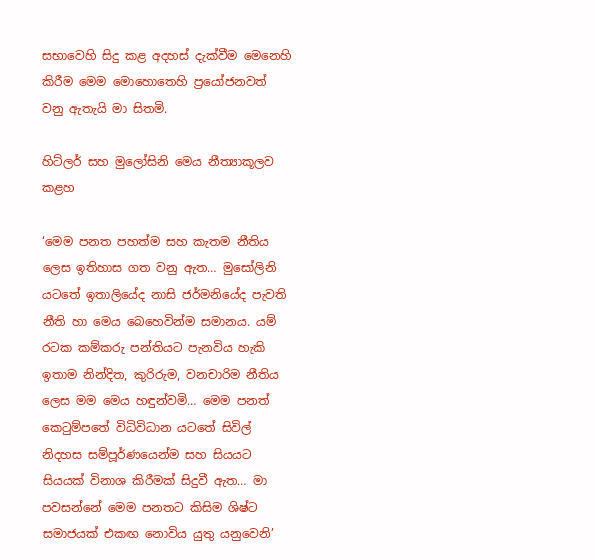සභාවෙහි සිදු කළ අදහස් දැක්වීම මෙනෙහි කිරීම මෙම මොහොතෙහි ප්‍රයෝජනවත් වනු ඇතැයි මා සිතමි.

හිට්ලර් සහ මුලෝසිනි මෙය නීත්‍යාකූලව කළහ

‘මෙම පනත පහත්ම සහ කැතම නීතිය ලෙස ඉතිහාස ගත වනු ඇත… මුසෝලිනි යටතේ ඉතාලියේද නාසි ජර්මනියේද පැවති නීති හා මෙය බෙහෙවින්ම සමානය. යම් රටක කම්කරු පන්තියට පැනවිය හැකි ඉතාම නින්දිත, කුරිරුම, වනචාරිම නීතිය ලෙස මම මෙය හඳුන්වමි… මෙම පනත් කෙටුම්පතේ විධිවිධාන යටතේ සිවිල් නිදහස සම්පූර්ණයෙන්ම සහ සියයට සියයක් විනාශ කිරීමක් සිදුවී ඇත… මා පවසන්නේ මෙම පනතට කිසිම ශිෂ්ට සමාජයක් එකඟ නොවිය යුතු යනුවෙනි’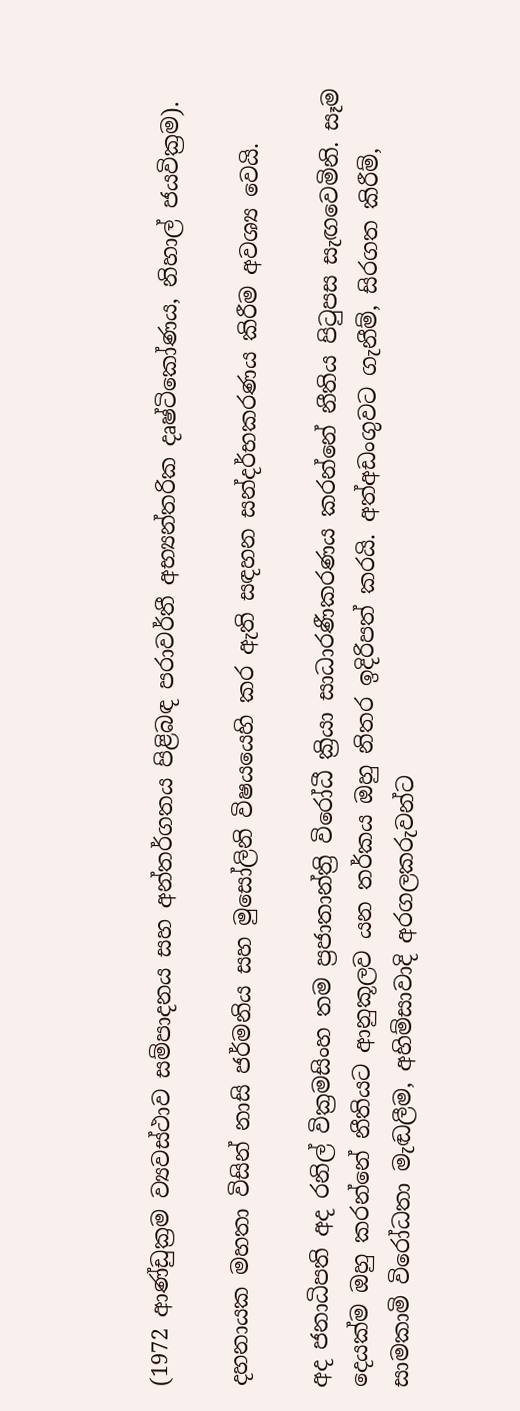(1972 ආණ්ඩුක්‍රම ව්‍යවස්ථාව සම්පාදනය සහ අන්තර්ගතය පිළිබඳ පරාවර්තී අභ්‍යන්තරික දෘෂ්ටිකෝණය, නිහාල් ජයවික්‍රම).

දහනායක මහතා විසින් නාසි ජර්මනිය සහ මුසෝලිනි විෂයයෙහි කර ඇති සඳහන සන්දර්භකරණය කිරීම අවශ්‍ය වෙයි.

අද ජනාධිපති අද රනිල් වික්‍රමසිංහ තම ප්‍රජාතාන්ත්‍රි විරෝධී ක්‍රියා සාධාරණීකරණය කරන්නේ නීතිය පිටුපස සැඟවෙමිනි. සෑම දෙයක්ම ඔහු කරන්නේ නීතියට ආනුකූලව යන තර්කය ඔහු නිතර ඉදිරිපත් කරයි. අත්අඩංගුවට ගැනීම්, සිරගත කිරීම්, සාමකාමි විරෝධතා මැඬලීම, අහිම්සාවාදි අරගලකරුවන්ට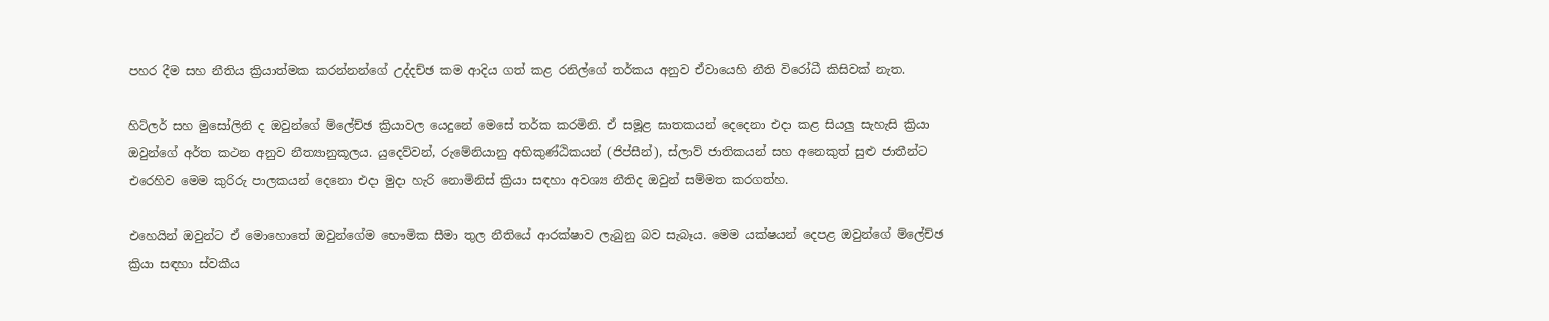පහර දීම සහ නීතිය ක්‍රියාත්මක කරන්නන්ගේ උද්දච්ඡ කම ආදිය ගත් කළ රනිල්ගේ තර්කය අනුව ඒවායෙහි නීති විරෝධී කිසිවක් නැත.

හිට්ලර් සහ මුසෝලිනි ද ඔවුන්ගේ ම්ලේච්ඡ ක්‍රියාවල යෙදුනේ මෙසේ තර්ක කරමිනි. ඒ සමූළ ඝාතකයන් දෙදෙනා එදා කළ සියලු සැහැසි ක්‍රියා ඔවුන්ගේ අර්ත කථන අනුව නීත්‍යානුකූලය. යුදෙව්වන්, රුමේනියානු අභිකුණ්ඨිකයන් (ජිප්සීන්), ස්ලාව් ජාතිකයන් සහ අනෙකුත් සුළු ජාතීන්ට එරෙහිව මෙම කුරිරු පාලකයන් දෙනො එදා මුදා හැරි නොමිනිස් ක්‍රියා සඳහා අවශ්‍ය නීතිද ඔවුන් සම්මත කරගත්හ.

එහෙයින් ඔවුන්ට ඒ මොහොතේ ඔවුන්ගේම භෞමික සීමා තුල නීතියේ ආරක්ෂාව ලැබුනු බව සැබෑය. මෙම යක්ෂයන් දෙපළ ඔවුන්ගේ ම්ලේච්ඡ ක්‍රියා සඳහා ස්වකීය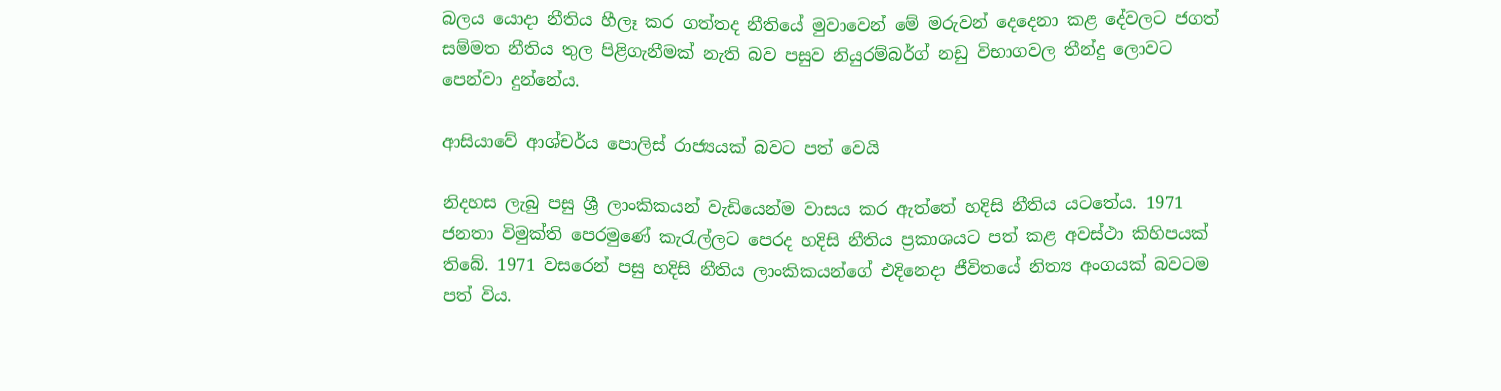බලය යොදා නීතිය හීලෑ කර ගත්තද නීතියේ මුවාවෙන් මේ මරුවන් දෙදෙනා කළ දේවලට ජගත් සම්මත නීතිය තුල පිළිගැනීමක් නැති බව පසුව නියුරම්බර්ග් නඩු විභාගවල තීන්දු ලොවට පෙන්වා දුන්නේය.

ආසියාවේ ආශ්චර්ය පොලිස් රාජ්‍යයක් බවට පත් වෙයි

නිදහස ලැබු පසු ශ්‍රී ලාංකිකයන් වැඩියෙන්ම වාසය කර ඇත්තේ හදිසි නීතිය යටතේය. 1971 ජනතා විමුක්ති පෙරමුණේ කැරැල්ලට පෙරද හදිසි නීතිය ප්‍රකාශයට පත් කළ අවස්ථා කිහිපයක් තිබේ. 1971 වසරෙන් පසු හදිසි නීතිය ලාංකිකයන්ගේ එදිනෙදා ජීවිතයේ නිත්‍ය අංගයක් බවටම පත් විය.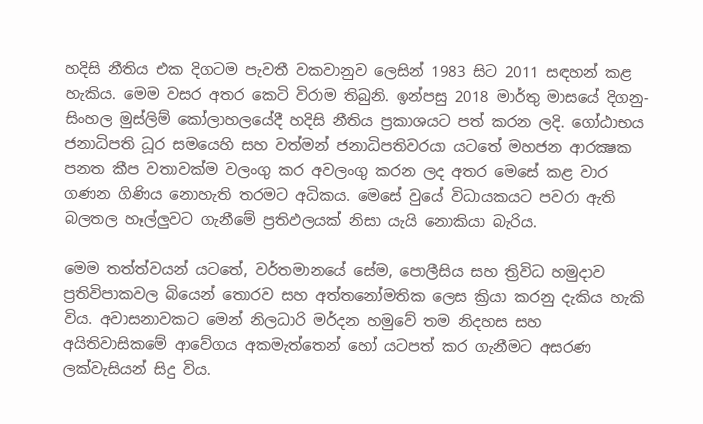හදිසි නීතිය එක දිගටම පැවතී වකවානුව ලෙසින් 1983 සිට 2011 සඳහන් කළ හැකිය. මෙම වසර අතර කෙටි විරාම තිබුනි. ඉන්පසු 2018 මාර්තු මාසයේ දිගනු-සිංහල මුස්ලිම් කෝලාහලයේදී හදිසි නීතිය ප්‍රකාශයට පත් කරන ලදි. ගෝඨාභය ජනාධිපති ධූර සමයෙහි සහ වත්මන් ජනාධිපතිවරයා යටතේ මහජන ආරක්‍ෂක පනත කීප වතාවක්ම වලංගු කර අවලංගු කරන ලද අතර මෙසේ කළ වාර ගණන ගිණිය නොහැති තරමට අධිකය. මෙසේ වුයේ විධායකයට පවරා ඇති බලතල හෑල්ලුවට ගැනීමේ ප්‍රතිඵලයක් නිසා යැයි නොකියා බැරිය.

මෙම තත්ත්වයන් යටතේ, වර්තමානයේ සේම, පොලීසිය සහ ත්‍රිවිධ හමුදාව ප්‍රතිවිපාකවල බියෙන් තොරව සහ අත්තනෝමතික ලෙස ක්‍රියා කරනු දැකිය හැකි විය. අවාසනාවකට මෙන් නිලධාරි මර්දන හමුවේ තම නිදහස සහ අයිතිවාසිකමේ ආවේගය අකමැත්තෙන් හෝ යටපත් කර ගැනීමට අසරණ ලක්වැසියන් සිදු විය.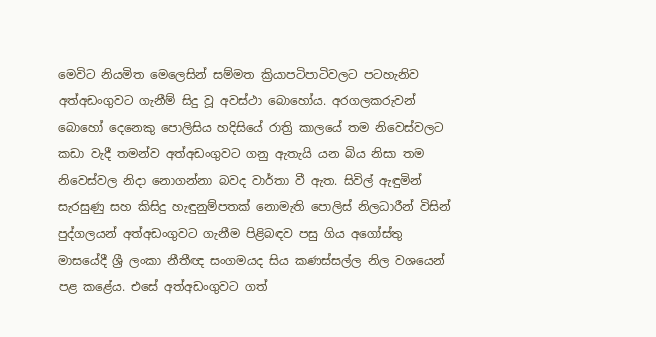මෙවිට නියමිත මෙලෙසින් සම්මත ක්‍රියාපටිපාටිවලට පටහැනිව අත්අඩංගුවට ගැනීම් සිදු වූ අවස්ථා බොහෝය. අරගලකරුවන් බොහෝ දෙනෙකු පොලිසිය හදිසියේ රාත්‍රි කාලයේ තම නිවෙස්වලට කඩා වැදී තමන්ව අත්අඩංගුවට ගනු ඇතැයි යන බිය නිසා තම නිවෙස්වල නිදා නොගන්නා බවද වාර්තා වී ඇත. සිවිල් ඇඳුමින් සැරසුණු සහ කිසිදු හැඳුනුම්පතක් නොමැති පොලිස් නිලධාරීන් විසින් පුද්ගලයන් අත්අඩංගුවට ගැනීම පිළිබඳව පසු ගිය අගෝස්තු මාසයේදී ශ්‍රී ලංකා නීතීඥ සංගමයද සිය කණස්සල්ල නිල වශයෙන් පළ කළේය. එසේ අත්අඩංගුවට ගත්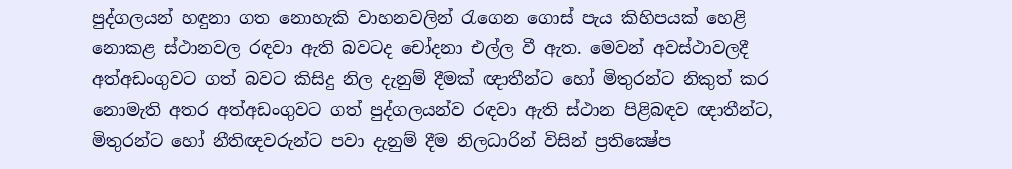පුද්ගලයන් හඳුනා ගත නොහැකි වාහනවලින් රැගෙන ගොස් පැය කිහිපයක් හෙළි නොකළ ස්ථානවල රඳවා ඇති බවටද චෝදනා එල්ල වී ඇත. මෙවන් අවස්ථාවලදී අත්අඩංගුවට ගත් බවට කිසිදු නිල දැනුම් දීමක් ඥාතීන්ට හෝ මිතුරන්ට නිකුත් කර නොමැති අතර අත්අඩංගුවට ගත් පුද්ගලයන්ව රඳවා ඇති ස්ථාන පිළිබඳව ඥාතීන්ට, මිතුරන්ට හෝ නීතිඥවරුන්ට පවා දැනුම් දීම නිලධාරින් විසින් ප්‍රතික්‍ෂේප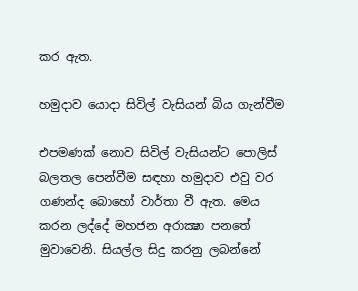කර ඇත.

හමුදාව යොදා සිවිල් වැසියන් බිය ගැන්වීම

එපමණක් නොව සිවිල් වැසියන්ට පොලිස් බලතල පෙන්වීම සඳහා හමුදාව එවු වර ගණන්ද බොහෝ වාර්තා වී ඇත. මෙය කරන ලද්දේ මහජන අරාක්‍ෂා පනතේ මුවාවෙනි. සියල්ල සිදු කරනු ලබන්නේ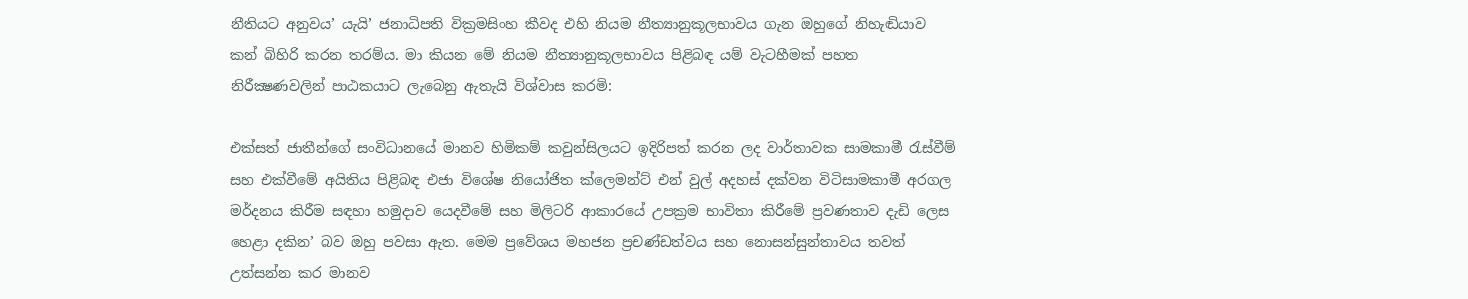නීතියට අනුවය’ යැයි’ ජනාධිපති වික්‍රමසිංහ කීවද එහි නියම නීත්‍යානුකූලභාවය ගැන ඔහුගේ නිහැඬියාව කන් බිහිරි කරන තරම්ය. මා කියන මේ නියම නීත්‍යානුකූලභාවය පිළිබඳ යම් වැටහීමක් පහත නිරීක්‍ෂණවලින් පාඨකයාට ලැබෙනු ඇතැයි විශ්වාස කරමි:

එක්සත් ජාතීන්ගේ සංවිධානයේ මානව හිමිකම් කවුන්සිලයට ඉදිරිපත් කරන ලද වාර්තාවක සාමකාමී රැස්වීම් සහ එක්වීමේ අයිතිය පිළිබඳ එජා විශේෂ නියෝජිත ක්ලෙමන්ට් එන් වුල් අදහස් දක්වන විටිසාමකාමී අරගල මර්දනය කිරීම සඳහා හමුදාව යෙදවීමේ සහ මිලිටරි ආකාරයේ උපක්‍රම භාවිතා කිරීමේ ප්‍රවණතාව දැඩි ලෙස හෙළා දකින’ බව ඔහු පවසා ඇත. මෙම ප්‍රවේශය මහජන ප්‍රචණ්ඩත්වය සහ නොසන්සුන්තාවය තවත් උත්සන්න කර මානව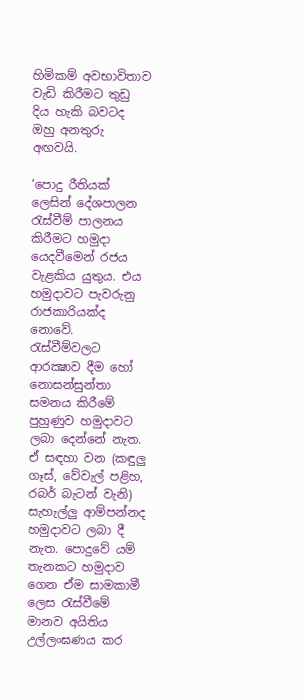හිමිකම් අවභාවිතාව වැඩි කිරීමට තුඩු දිය හැකි බවටද ඔහු අනතුරු අඟවයි.

‘පොදු රීතියක් ලෙසින් දේශපාලන රැස්වීම් පාලනය කිරීමට හමුදා යෙදවීමෙන් රජය වැළකිය යුතුය. එය හමුදාවට පැවරුනු රාජකාරියක්ද නොවේ. රැස්වීම්වලට ආරක්‍ෂාව දීම හෝ නොසන්සුන්තා සමනය කිරීමේ පුහුණුව හමුදාවට ලබා දෙන්නේ නැත. ඒ සඳහා වන (කඳුලු ගෑස්, වේවැල් පළිහ, රබර් බැටන් වැනි) සැහැල්ලු ආම්පන්නද හමුදාවට ලබා දී නැත. පොදුවේ යම් තැනකට හමුදාව ගෙන ඒම සාමකාමී ලෙස රැස්වීමේ මානව අයිතිය උල්ලංඝණය කර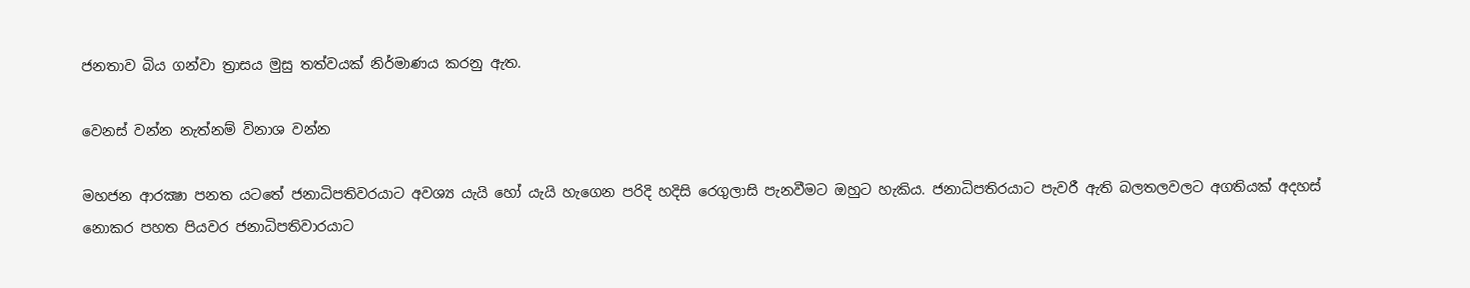ජනතාව බිය ගන්වා ත්‍රාසය මුසු තත්වයක් නිර්මාණය කරනු ඇත.

වෙනස් වන්න නැත්නම් විනාශ වන්න

මහජන ආරක්‍ෂා පනත යටතේ ජනාධිපතිවරයාට අවශ්‍ය යැයි හෝ යැයි හැගෙන පරිදි හදිසි රෙගුලාසි පැනවීමට ඔහුට හැකිය. ජනාධිපතිරයාට පැවරී ඇති බලතලවලට අගතියක් අදහස් නොකර පහත පියවර ජනාධිපතිවාරයාට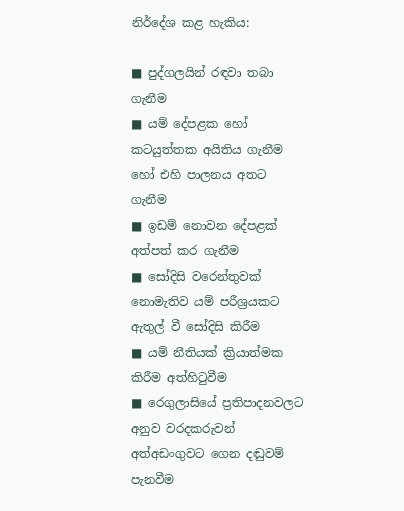නිර්දේශ කළ හැකිය:

■ පුද්ගලයින් රඳවා තබා ගැනීම
■ යම් දේපළක හෝ කටයුත්තක අයිතිය ගැනීම හෝ එහි පාලනය අතට ගැනීම
■ ඉඩම් නොවන දේපළක් අත්පත් කර ගැනීම
■ සෝදිසි වරෙන්තුවක් නොමැතිව යම් පරීශ්‍රයකට ඇතුල් වී සෝදිසි කිරීම
■ යම් නීතියක් ක්‍රියාත්මක කිරීම අත්හිටුවීම
■ රෙගුලාසියේ ප්‍රතිපාදනවලට අනුව වරදකරුවන් අත්අඩංගුවට ගෙන දඬුවම් පැනවීම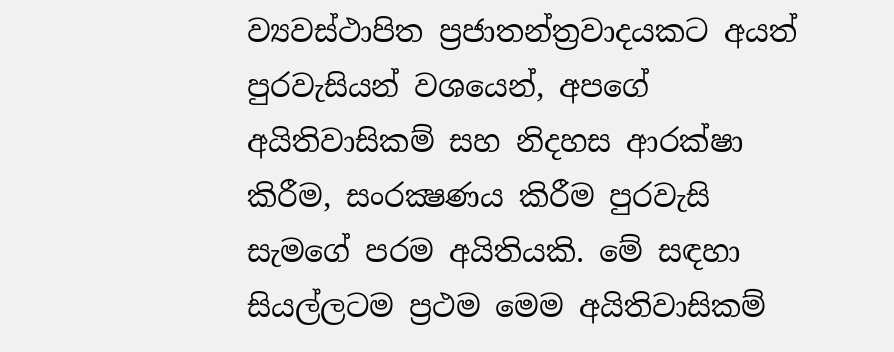ව්‍යවස්ථාපිත ප්‍රජාතන්ත්‍රවාදයකට අයත් පුරවැසියන් වශයෙන්, අපගේ අයිතිවාසිකම් සහ නිදහස ආරක්ෂා කිරීම, සංරක්‍ෂණය කිරීම පුරවැසි සැමගේ පරම අයිතියකි. මේ සඳහා සියල්ලටම ප්‍රථම මෙම අයිතිවාසිකම්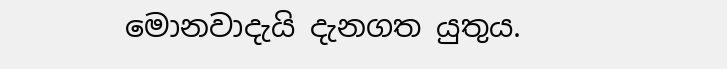මොනවාදැයි දැනගත යුතුය.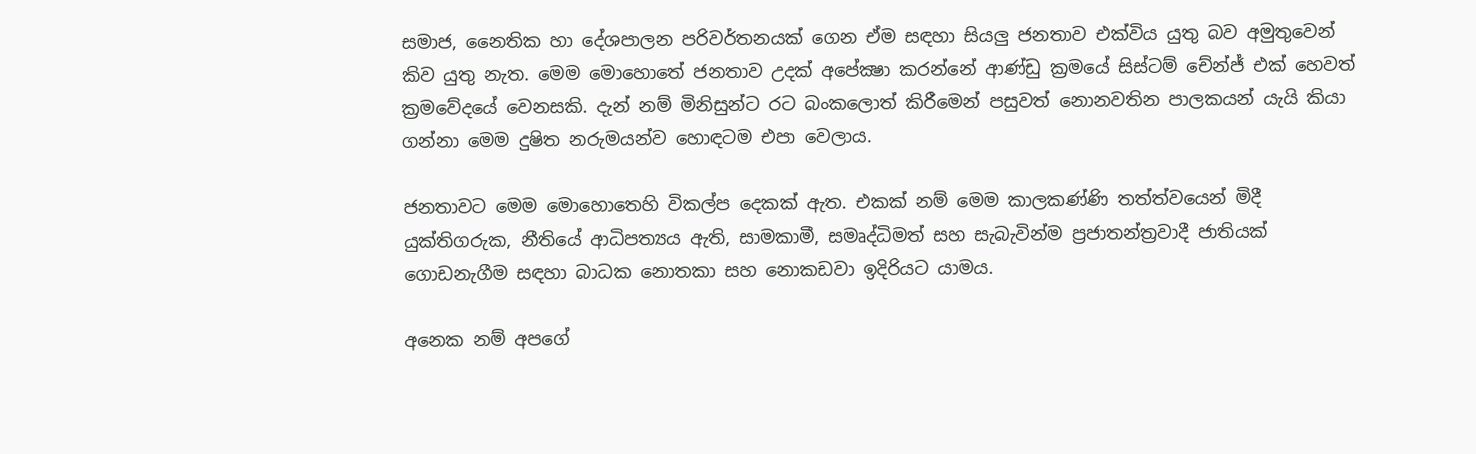සමාජ, නෛතික හා දේශපාලන පරිවර්තනයක් ගෙන ඒම සඳහා සියලු ජනතාව එක්විය යුතු බව අමුතුවෙන් කිව යුතු නැත. මෙම මොහොතේ ජනතාව උදක් අපේක්‍ෂා කරන්නේ ආණ්ඩු ක්‍රමයේ සිස්ටම් චේන්ජ් එක් හෙවත් ක්‍රමවේදයේ වෙනසකි. දැන් නම් මිනිසුන්ට රට බංකලොත් කිරීමෙන් පසුවත් නොනවතින පාලකයන් යැයි කියා ගන්නා මෙම දුෂිත නරුමයන්ව හොඳටම එපා වෙලාය.

ජනතාවට මෙම මොහොතෙහි විකල්ප දෙකක් ඇත. එකක් නම් මෙම කාලකණ්ණි තත්ත්වයෙන් මිදී යුක්තිගරුක, නීතියේ ආධිපත්‍යය ඇති, සාමකාමී, සමෘද්ධිමත් සහ සැබැවින්ම ප්‍රජාතන්ත්‍රවාදී ජාතියක් ගොඩනැගීම සඳහා බාධක නොතකා සහ නොකඩවා ඉදිරියට යාමය.

අනෙක නම් අපගේ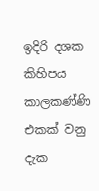ඉදිරි දශක කිහිපය කාලකණ්ණි එකක් වනු දැක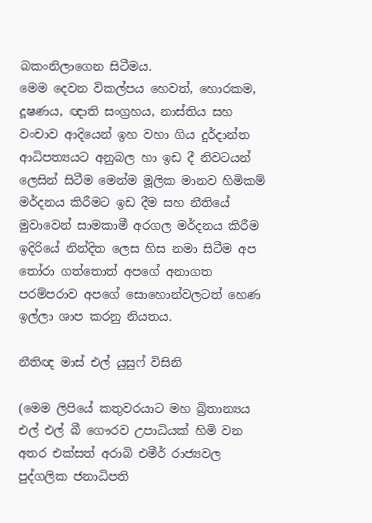බකංනිලාගෙන සිටීමය.
මෙම දෙවන විකල්පය හෙවත්, හොරකම, දූෂණය, ඥාති සංග්‍රහය, නාස්තිය සහ වංචාව ආදියෙන් ඉහ වහා ගිය දුර්දාන්ත ආධිපත්‍යයට අනුබල හා ඉඩ දී නිවටයන් ලෙසින් සිටීම මෙන්ම මූලික මානව හිමිකම් මර්දනය කිරීමට ඉඩ දීම සහ නීතියේ මුවාවෙන් සාමකාමී අරගල මර්දනය කිරීම ඉදිරියේ නින්දිත ලෙස හිස නමා සිටීම අප තෝරා ගත්තොත් අපගේ අනාගත පරම්පරාව අපගේ සොහොන්වලටත් හෙණ ඉල්ලා ශාප කරනු නියතය.

නීතිඥ මාස් එල් යුසුෆ් විසිනි

(මෙම ලිපියේ කතුවරයාට මහ බ්‍රිතාන්‍යය  එල් එල් බී ගෞරව උපාධියක් හිමි වන අතර එක්සත් අරාබි එමීර් රාජ්‍යවල පුද්ගලික ජනාධිපති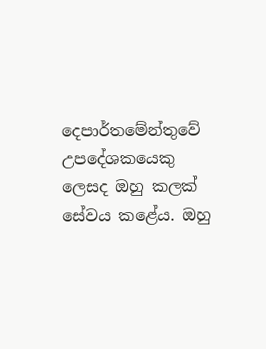දෙපාර්තමේන්තුවේ උපදේශකයෙකු ලෙසද ඔහු කලක් සේවය කළේය. ඔහු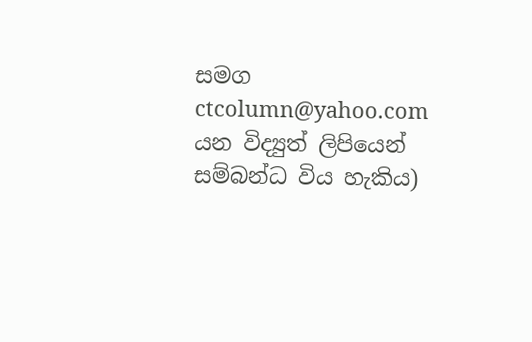සමග ctcolumn@yahoo.com යන විද්‍යුත් ලිපියෙන් සම්බන්ධ විය හැකිය)